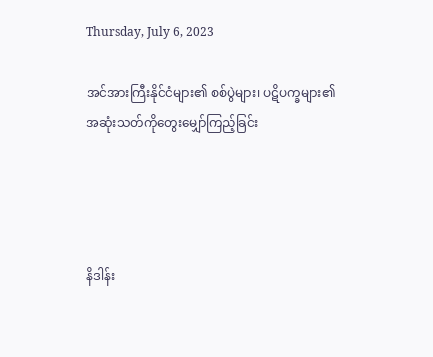Thursday, July 6, 2023

အင်အားကြီးနိုင်ငံများ၏ စစ်ပွဲများ၊ ပဋိပက္ခများ၏ အဆုံးသတ်ကိုတွေးမျှော်ကြည့်ခြင်း




နိဒါန်း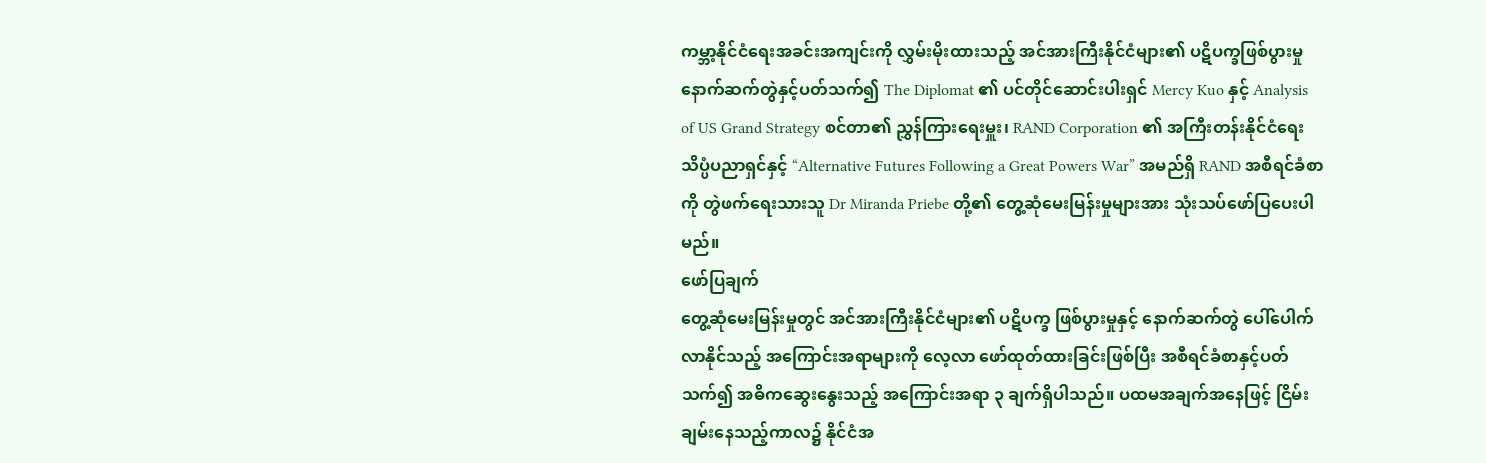ကမ္ဘာ့နိုင်ငံရေးအခင်းအကျင်းကို လွှမ်းမိုးထားသည့် အင်အားကြီးနိုင်ငံများ၏ ပဋိပက္ခဖြစ်ပွားမှု နောက်ဆက်တွဲနှင့်ပတ်သက်၍ The Diplomat ၏ ပင်တိုင်ဆောင်းပါးရှင် Mercy Kuo နှင့် Analysis of US Grand Strategy စင်တာ၏ ညွှန်ကြားရေးမှူး၊ RAND Corporation ၏ အကြီးတန်းနိုင်ငံရေးသိပ္ပံပညာရှင်နှင့် “Alternative Futures Following a Great Powers War” အမည်ရှိ RAND အစီရင်ခံစာကို တွဲဖက်ရေးသားသူ Dr Miranda Priebe တို့၏ တွေ့ဆုံမေးမြန်းမှုများအား သုံးသပ်ဖော်ပြပေးပါမည်။
ဖော်ပြချက်
တွေ့ဆုံမေးမြန်းမှုတွင် အင်အားကြီးနိုင်ငံများ၏ ပဋိပက္ခ ဖြစ်ပွားမှုနှင့် နောက်ဆက်တွဲ ပေါ်ပေါက်လာနိုင်သည့် အကြောင်းအရာများကို လေ့လာ ဖော်ထုတ်ထားခြင်းဖြစ်ပြီး အစီရင်ခံစာနှင့်ပတ်သက်၍ အဓိကဆွေးနွေးသည့် အကြောင်းအရာ ၃ ချက်ရှိပါသည်။ ပထမအချက်အနေဖြင့် ငြိမ်းချမ်းနေသည့်ကာလ၌ နိုင်ငံအ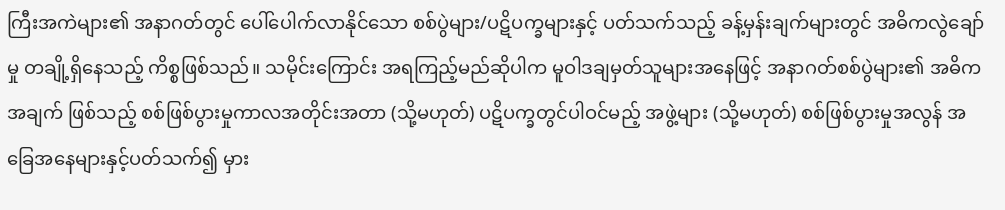ကြီးအကဲများ၏ အနာဂတ်တွင် ပေါ်ပေါက်လာနိုင်သော စစ်ပွဲများ/ပဋိပက္ခများနှင့် ပတ်သက်သည့် ခန့်မှန်းချက်များတွင် အဓိကလွဲချော်မှု တချို့ရှိနေသည့် ကိစ္စဖြစ်သည်။ သမိုင်းကြောင်း အရကြည့်မည်ဆိုပါက မူဝါဒချမှတ်သူများအနေဖြင့် အနာဂတ်စစ်ပွဲများ၏ အဓိကအချက် ဖြစ်သည့် စစ်ဖြစ်ပွားမှုကာလအတိုင်းအတာ (သို့မဟုတ်) ပဋိပက္ခတွင်ပါဝင်မည့် အဖွဲ့များ (သို့မဟုတ်) စစ်ဖြစ်ပွားမှုအလွန် အခြေအနေများနှင့်ပတ်သက်၍ မှား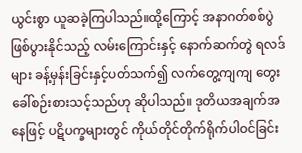ယွင်းစွာ ယူဆခဲ့ကြပါသည်။ထို့ကြောင့် အနာဂတ်စစ်ပွဲဖြစ်ပွားနိုင်သည့် လမ်းကြောင်းနှင့် နောက်ဆက်တွဲ ရလဒ်များ ခန့်မှန်းခြင်းနှင့်ပတ်သက်၍ လက်တွေ့ကျကျ တွေးခေါ်စဉ်းစားသင့်သည်ဟု ဆိုပါသည်။ ဒုတိယအချက်အနေဖြင့် ပဋိပက္ခများတွင် ကိုယ်တိုင်တိုက်ရိုက်ပါဝင်ခြင်း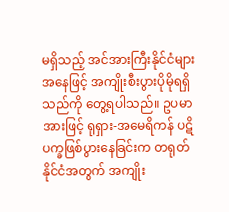မရှိသည့် အင်အားကြီးနိုင်ငံများအနေဖြင့် အကျိုးစီးပွားပိုမိုရရှိသည်ကို တွေ့ရပါသည်။ ဥပမာအားဖြင့် ရုရှား-အမေရိကန် ပဋိပက္ခဖြစ်ပွားနေခြင်းက တရုတ်နိုင်ငံအတွက် အကျိုး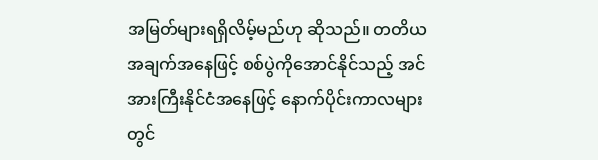အမြတ်များရရှိလိမ့်မည်ဟု ဆိုသည်။ တတိယအချက်အနေဖြင့် စစ်ပွဲကိုအောင်နိုင်သည့် အင်အားကြီးနိုင်ငံအနေဖြင့် နောက်ပိုင်းကာလများတွင်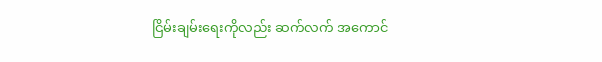ငြိမ်းချမ်းရေးကိုလည်း ဆက်လက် အကောင်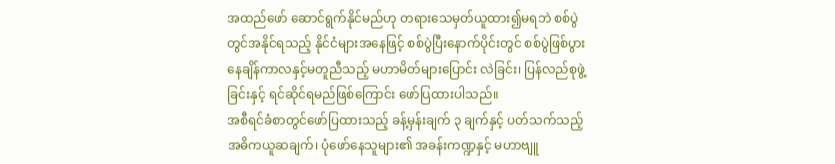အထည်ဖော် ဆောင်ရွက်နိုင်မည်ဟု တရားသေမှတ်ယူထား၍မရဘဲ စစ်ပွဲတွင်အနိုင်ရသည့် နိုင်ငံများအနေဖြင့် စစ်ပွဲပြီးနောက်ပိုင်းတွင် စစ်ပွဲဖြစ်ပွားနေချိန်ကာလနှင့်မတူညီသည့် မဟာမိတ်များပြောင်း လဲခြင်း၊ ပြန်လည်စုဖွဲ့ခြင်းနှင့် ရင်ဆိုင်ရမည်ဖြစ်ကြောင်း ဖော်ပြထားပါသည်။
အစီရင်ခံစာတွင်ဖော်ပြထားသည့် ခန့်မှန်းချက် ၃ ချက်နှင့် ပတ်သက်သည့် အဓိကယူဆချက်၊ ပုံဖော်နေသူများ၏ အခန်းကဏ္ဍနှင့် မဟာဗျူ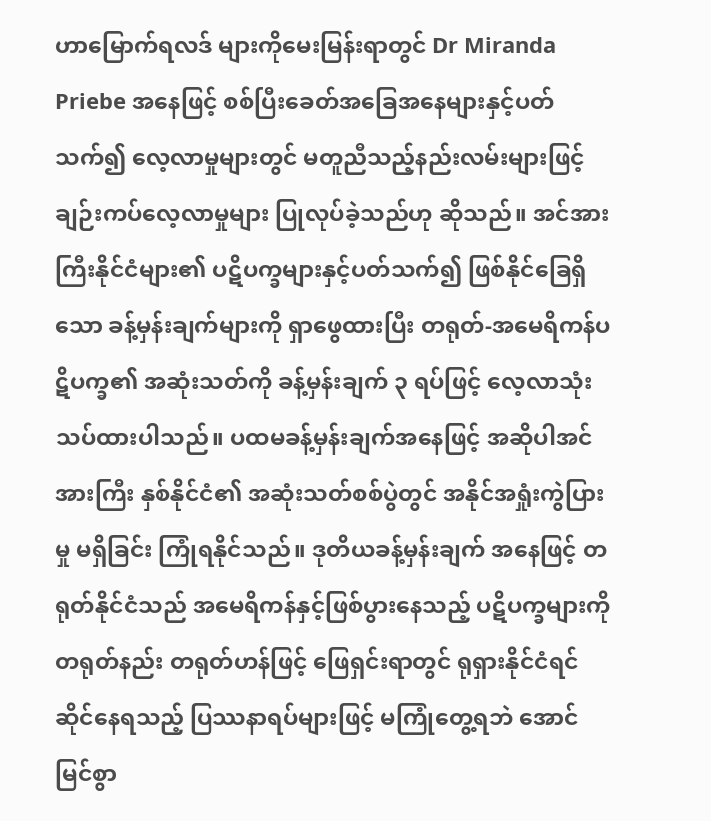ဟာမြောက်ရလဒ် များကိုမေးမြန်းရာတွင် Dr Miranda Priebe အနေဖြင့် စစ်ပြီးခေတ်အခြေအနေများနှင့်ပတ်သက်၍ လေ့လာမှုများတွင် မတူညီသည့်နည်းလမ်းများဖြင့် ချဉ်းကပ်လေ့လာမှုများ ပြုလုပ်ခဲ့သည်ဟု ဆိုသည်။ အင်အား ကြီးနိုင်ငံများ၏ ပဋိပက္ခများနှင့်ပတ်သက်၍ ဖြစ်နိုင်ခြေရှိသော ခန့်မှန်းချက်များကို ရှာဖွေထားပြီး တရုတ်-အမေရိကန်ပဋိပက္ခ၏ အဆုံးသတ်ကို ခန့်မှန်းချက် ၃ ရပ်ဖြင့် လေ့လာသုံးသပ်ထားပါသည်။ ပထမခန့်မှန်းချက်အနေဖြင့် အဆိုပါအင်အားကြီး နှစ်နိုင်ငံ၏ အဆုံးသတ်စစ်ပွဲတွင် အနိုင်အရှုံးကွဲပြားမှု မရှိခြင်း ကြုံရနိုင်သည်။ ဒုတိယခန့်မှန်းချက် အနေဖြင့် တရုတ်နိုင်ငံသည် အမေရိကန်နှင့်ဖြစ်ပွားနေသည့် ပဋိပက္ခများကို တရုတ်နည်း တရုတ်ဟန်ဖြင့် ဖြေရှင်းရာတွင် ရုရှားနိုင်ငံရင်ဆိုင်နေရသည့် ပြဿနာရပ်များဖြင့် မကြုံတွေ့ရဘဲ အောင်မြင်စွာ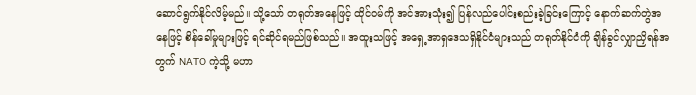ဆောင်ရွက်နိုင်လိမ့်မည်။ သို့သော် တရုတ်အနေဖြင့် ထိုင်ဝမ်ကို အင်အားသုံး၍ ပြန်လည်ပေါင်းစည်းခဲ့ခြင်းကြောင့် နောက်ဆက်တွဲအနေဖြင့် စိန်ခေါ်မှုများဖြင့် ရင်ဆိုင်ရမည်ဖြစ်သည်။ အထူးသဖြင့် အရှေ့အာရှဒေသရှိနိုင်ငံများသည် တရုတ်နိုင်ငံကို ချိန်ခွင်လျှာညှိရန်အတွက် NATO ကဲ့သို့ မဟာ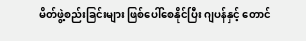မိတ်ဖွဲ့စည်းခြင်းများ ဖြစ်ပေါ်စေနိုင်ပြီး ဂျပန်နှင့် တောင်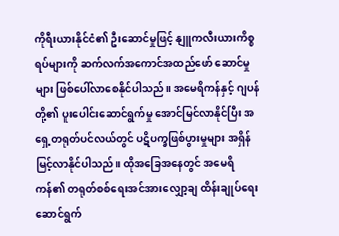ကိုရီးယားနိုင်ငံ၏ ဦးဆောင်မှုဖြင့် နျူကလီးယားကိစ္စရပ်များကို ဆက်လက်အကောင်အထည်ဖော် ဆောင်မှုများ ဖြစ်ပေါ်လာစေနိုင်ပါသည်။ အမေရိကန်နှင့် ဂျပန်တို့၏ ပူးပေါင်းဆောင်ရွက်မှု အောင်မြင်လာနိုင်ပြီး အရှေ့တရုတ်ပင်လယ်တွင် ပဋိပက္ခဖြစ်ပွားမှုများ အရှိန်မြင့်လာနိုင်ပါသည်။ ထိုအခြေအနေတွင် အမေရိကန်၏ တရုတ်စစ်ရေးအင်အားလျှော့ချ ထိန်းချုပ်ရေးဆောင်ရွက်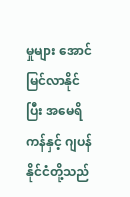မှုများ အောင်မြင်လာနိုင်ပြီး အမေရိကန်နှင့် ဂျပန်နိုင်ငံတို့သည်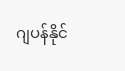ဂျပန်နိုင်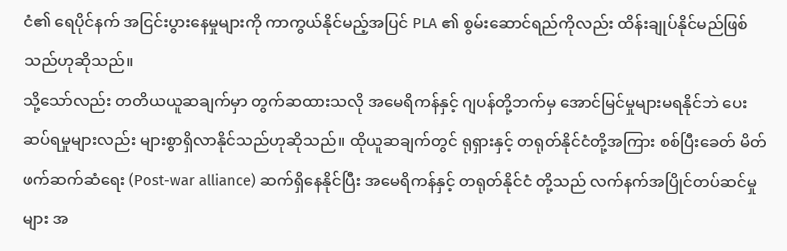ငံ၏ ရေပိုင်နက် အငြင်းပွားနေမှုများကို ကာကွယ်နိုင်မည့်အပြင် PLA ၏ စွမ်းဆောင်ရည်ကိုလည်း ထိန်းချုပ်နိုင်မည်ဖြစ်သည်ဟုဆိုသည်။
သို့သော်လည်း တတိယယူဆချက်မှာ တွက်ဆထားသလို အမေရိကန်နှင့် ဂျပန်တို့ဘက်မှ အောင်မြင်မှုများမရနိုင်ဘဲ ပေးဆပ်ရမှုများလည်း များစွာရှိလာနိုင်သည်ဟုဆိုသည်။ ထိုယူဆချက်တွင် ရုရှားနှင့် တရုတ်နိုင်ငံတို့အကြား စစ်ပြီးခေတ် မိတ်ဖက်ဆက်ဆံရေး (Post-war alliance) ဆက်ရှိနေနိုင်ပြီး အမေရိကန်နှင့် တရုတ်နိုင်ငံ တို့သည် လက်နက်အပြိုင်တပ်ဆင်မှုများ အ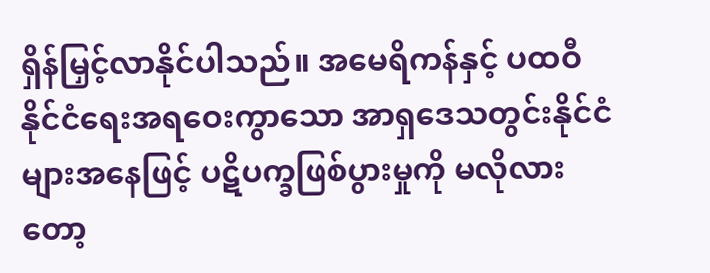ရှိန်မြှင့်လာနိုင်ပါသည်။ အမေရိကန်နှင့် ပထဝီနိုင်ငံရေးအရဝေးကွာသော အာရှဒေသတွင်းနိုင်ငံများအနေဖြင့် ပဋိပက္ခဖြစ်ပွားမှုကို မလိုလားတော့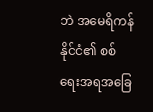ဘဲ အမေရိကန်နိုင်ငံ၏ စစ်ရေးအရအခြေ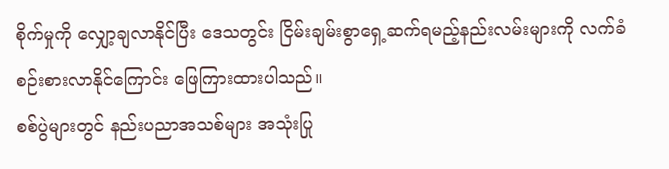စိုက်မှုကို လျှော့ချလာနိုင်ပြီး ဒေသတွင်း ငြိမ်းချမ်းစွာရှေ့ဆက်ရမည့်နည်းလမ်းများကို လက်ခံစဉ်းစားလာနိုင်ကြောင်း ဖြေကြားထားပါသည်။
စစ်ပွဲများတွင် နည်းပညာအသစ်များ အသုံးပြု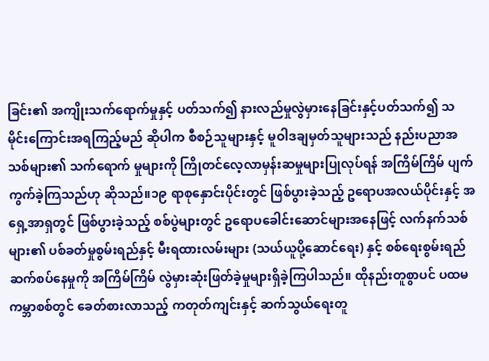ခြင်း၏ အကျိုးသက်ရောက်မှုနှင့် ပတ်သက်၍ နားလည်မှုလွဲမှားနေခြင်းနှင့်ပတ်သက်၍ သမိုင်းကြောင်းအရကြည့်မည် ဆိုပါက စီစဉ်သူများနှင့် မူဝါဒချမှတ်သူများသည် နည်းပညာအသစ်များ၏ သက်ရောက် မှုများကို ကြိုတင်လေ့လာမှန်းဆမှုများပြုလုပ်ရန် အကြိမ်ကြိမ် ပျက်ကွက်ခဲ့ကြသည်ဟု ဆိုသည်။၁၉ ရာစုနှောင်းပိုင်းတွင် ဖြစ်ပွားခဲ့သည့် ဥရောပအလယ်ပိုင်းနှင့် အရှေ့အာရှတွင် ဖြစ်ပွားခဲ့သည့် စစ်ပွဲများတွင် ဥရောပခေါင်းဆောင်များအနေဖြင့် လက်နက်သစ်များ၏ ပစ်ခတ်မှုစွမ်းရည်နှင့် မီးရထားလမ်းများ (သယ်ယူပို့ဆောင်ရေး) နှင့် စစ်ရေးစွမ်းရည် ဆက်စပ်နေမှုကို အကြိမ်ကြိမ် လွဲမှားဆုံးဖြတ်ခဲ့မှုများရှိခဲ့ကြပါသည်။ ထိုနည်းတူစွာပင် ပထမကမ္ဘာစစ်တွင် ခေတ်စားလာသည့် ကတုတ်ကျင်းနှင့် ဆက်သွယ်ရေးတူ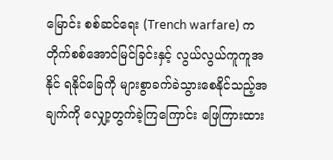မြောင်း စစ်ဆင်ရေး (Trench warfare) က တိုက်စစ်အောင်မြင်ခြင်းနှင့် လွယ်လွယ်ကူကူအနိုင် ရနိုင်ခြေကို များစွာခက်ခဲသွားစေနိုင်သည့်အချက်ကို လျှော့တွက်ခဲ့ကြကြောင်း ဖြေကြားထား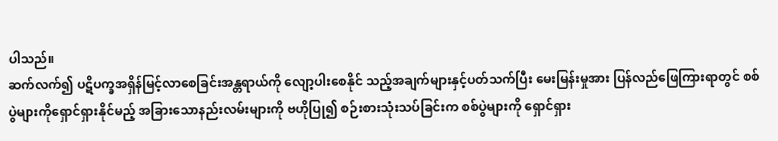ပါသည်။
ဆက်လက်၍ ပဋိပက္ခအရှိန်မြင့်လာစေခြင်းအန္တရာယ်ကို လျော့ပါးစေနိုင် သည့်အချက်များနှင့်ပတ်သက်ပြီး မေးမြန်းမှုအား ပြန်လည်ဖြေကြားရာတွင် စစ်ပွဲများကိုရှောင်ရှားနိုင်မည့် အခြားသောနည်းလမ်းများကို ဗဟိုပြု၍ စဉ်းစားသုံးသပ်ခြင်းက စစ်ပွဲများကို ရှောင်ရှား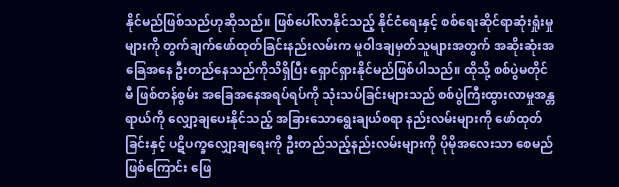နိုင်မည်ဖြစ်သည်ဟုဆိုသည်။ ဖြစ်ပေါ်လာနိုင်သည့် နိုင်ငံရေးနှင့် စစ်ရေးဆိုင်ရာဆုံးရှုံးမှုများကို တွက်ချက်ဖော်ထုတ်ခြင်းနည်းလမ်းက မူဝါဒချမှတ်သူများအတွက် အဆိုးဆုံးအခြေအနေ ဦးတည်နေသည်ကိုသိရှိပြီး ရှောင်ရှားနိုင်မည်ဖြစ်ပါသည်။ ထိုသို့ စစ်ပွဲမတိုင်မီ ဖြစ်တန်စွမ်း အခြေအနေအရပ်ရပ်ကို သုံးသပ်ခြင်းများသည် စစ်ပွဲကြီးထွားလာမှုအန္တရာယ်ကို လျှော့ချပေးနိုင်သည့် အခြားသောရွေးချယ်စရာ နည်းလမ်းများကို ဖော်ထုတ်ခြင်းနှင့် ပဋိပက္ခလျှော့ချရေးကို ဦးတည်သည့်နည်းလမ်းများကို ပိုမိုအလေးသာ စေမည်ဖြစ်ကြောင်း ဖြေ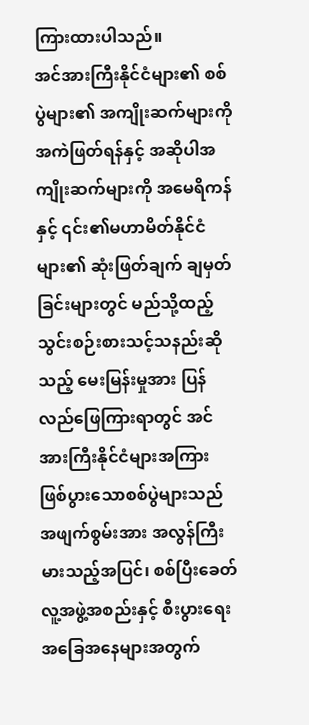ကြားထားပါသည်။
အင်အားကြီးနိုင်ငံများ၏ စစ်ပွဲများ၏ အကျိုးဆက်များကိုအကဲဖြတ်ရန်နှင့် အဆိုပါအကျိုးဆက်များကို အမေရိကန်နှင့် ၎င်း၏မဟာမိတ်နိုင်ငံများ၏ ဆုံးဖြတ်ချက် ချမှတ်ခြင်းများတွင် မည်သို့ထည့်သွင်းစဉ်းစားသင့်သနည်းဆိုသည့် မေးမြန်းမှုအား ပြန်လည်ဖြေကြားရာတွင် အင်အားကြီးနိုင်ငံများအကြား ဖြစ်ပွားသောစစ်ပွဲများသည် အဖျက်စွမ်းအား အလွန်ကြီးမားသည့်အပြင်၊ စစ်ပြီးခေတ် လူ့အဖွဲ့အစည်းနှင့် စီးပွားရေး အခြေအနေများအတွက်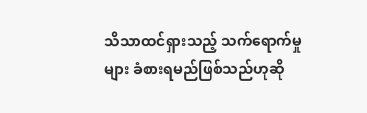သိသာထင်ရှားသည့် သက်ရောက်မှုများ ခံစားရမည်ဖြစ်သည်ဟုဆို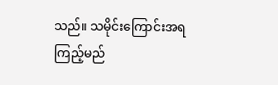သည်။ သမိုင်းကြောင်းအရကြည့်မည်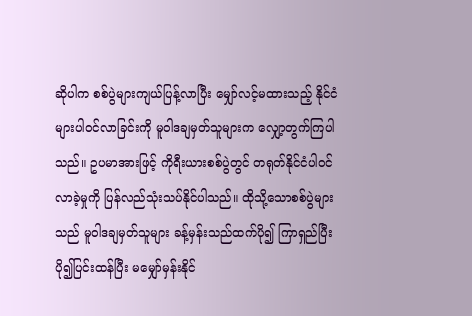ဆိုပါက စစ်ပွဲများကျယ်ပြန့်လာပြီး မျှော်လင့်မထားသည့် နိုင်ငံများပါဝင်လာခြင်းကို မူဝါဒချမှတ်သူများက လျှော့တွက်ကြပါသည်။ ဥပမာအားဖြင့် ကိုရီးယားစစ်ပွဲတွင် တရုတ်နိုင်ငံပါဝင်လာခဲ့မှုကို ပြန်လည်သုံးသပ်နိုင်ပါသည်။ ထိုသို့သောစစ်ပွဲများသည် မူဝါဒချမှတ်သူများ ခန့်မှန်းသည်ထက်ပို၍ ကြာရှည်ပြီး ပို၍ပြင်းထန်ပြီး မမျှော်မှန်းနိုင်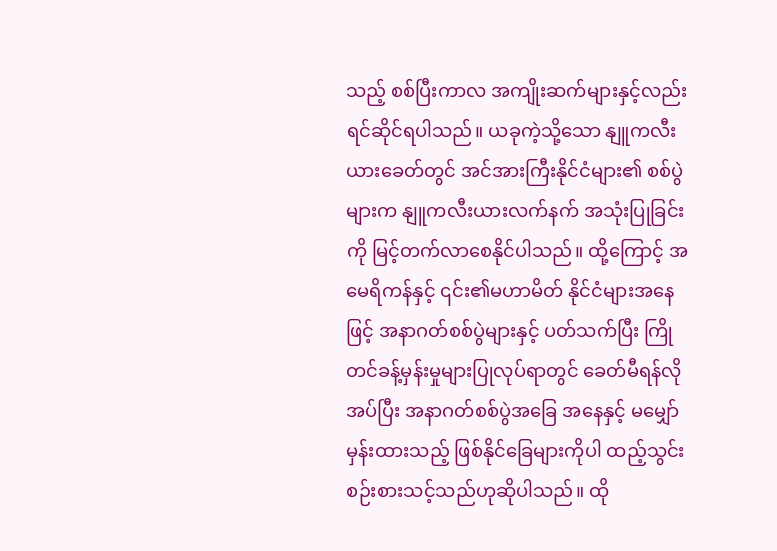သည့် စစ်ပြီးကာလ အကျိုးဆက်များနှင့်လည်း ရင်ဆိုင်ရပါသည်။ ယခုကဲ့သို့သော နျူကလီးယားခေတ်တွင် အင်အားကြီးနိုင်ငံများ၏ စစ်ပွဲများက နျူကလီးယားလက်နက် အသုံးပြုခြင်းကို မြင့်တက်လာစေနိုင်ပါသည်။ ထို့ကြောင့် အမေရိကန်နှင့် ၎င်း၏မဟာမိတ် နိုင်ငံများအနေဖြင့် အနာဂတ်စစ်ပွဲများနှင့် ပတ်သက်ပြီး ကြိုတင်ခန့်မှန်းမှုများပြုလုပ်ရာတွင် ခေတ်မီရန်လိုအပ်ပြီး အနာဂတ်စစ်ပွဲအခြေ အနေနှင့် မမျှော်မှန်းထားသည့် ဖြစ်နိုင်ခြေများကိုပါ ထည့်သွင်းစဉ်းစားသင့်သည်ဟုဆိုပါသည်။ ထို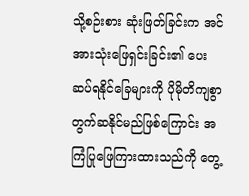သို့စဉ်းစား ဆုံးဖြတ်ခြင်းက အင်အားသုံးဖြေရှင်းခြင်း၏ ပေးဆပ်ရနိုင်ခြေများကို ပိုမိုတိကျစွာ တွက်ဆနိုင်မည်ဖြစ်ကြောင်း အကြံပြုဖြေကြားထားသည်ကို တွေ့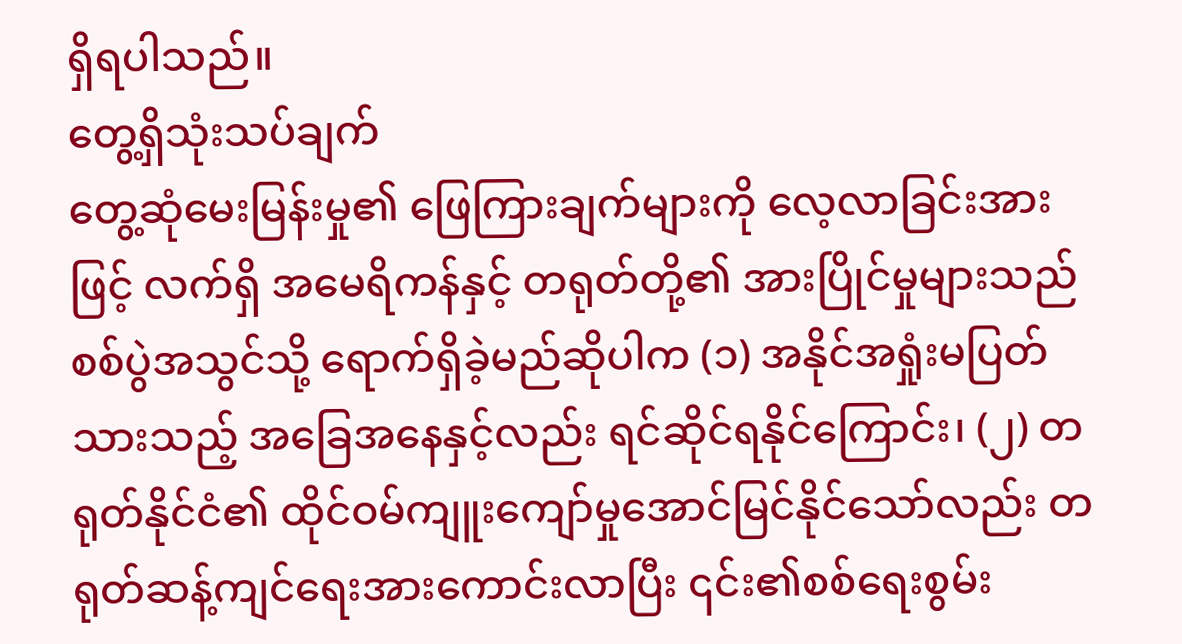ရှိရပါသည်။
တွေ့ရှိသုံးသပ်ချက်
တွေ့ဆုံမေးမြန်းမှု၏ ဖြေကြားချက်များကို လေ့လာခြင်းအားဖြင့် လက်ရှိ အမေရိကန်နှင့် တရုတ်တို့၏ အားပြိုင်မှုများသည် စစ်ပွဲအသွင်သို့ ရောက်ရှိခဲ့မည်ဆိုပါက (၁) အနိုင်အရှုံးမပြတ်သားသည့် အခြေအနေနှင့်လည်း ရင်ဆိုင်ရနိုင်ကြောင်း၊ (၂) တရုတ်နိုင်ငံ၏ ထိုင်ဝမ်ကျူးကျော်မှုအောင်မြင်နိုင်သော်လည်း တရုတ်ဆန့်ကျင်ရေးအားကောင်းလာပြီး ၎င်း၏စစ်ရေးစွမ်း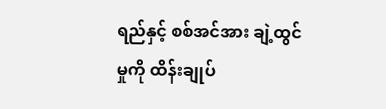ရည်နှင့် စစ်အင်အား ချဲ့ထွင်မှုကို ထိန်းချုပ်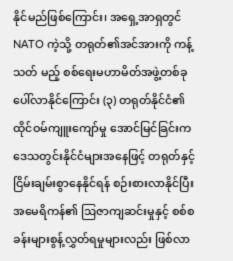နိုင်မည်ဖြစ်ကြောင်း၊ အရှေ့အာရှတွင် NATO ကဲ့သို့ တရုတ်၏အင်အားကို ကန့်သတ် မည့် စစ်ရေးမဟာမိတ်အဖွဲ့တစ်ခု ပေါ်လာနိုင်ကြောင်း (၃) တရုတ်နိုင်ငံ၏ ထိုင်ဝမ်ကျူးကျော်မှု အောင်မြင်ခြင်းက ဒေသတွင်းနိုင်ငံများအနေဖြင့် တရုတ်နှင့်ငြိမ်းချမ်းစွာနေနိုင်ရန် စဉ်းစားလာနိုင်ပြီး အမေရိကန်၏ ဩဇာကျဆင်းမှုနှင့် စစ်စခန်းများစွန့်လွှတ်ရမှုများလည်း ဖြစ်လာ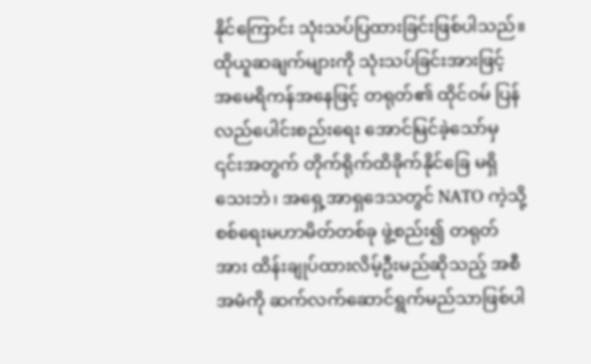နိုင်ကြောင်း သုံးသပ်ပြထားခြင်းဖြစ်ပါသည်။ ထိုယူဆချက်များကို သုံးသပ်ခြင်းအားဖြင့် အမေရိကန်အနေဖြင့် တရုတ်၏ ထိုင်ဝမ် ပြန်လည်ပေါင်းစည်းရေး အောင်မြင်ခဲ့သော်မှ ၎င်းအတွက် တိုက်ရိုက်ထိခိုက်နိုင်ခြေ မရှိသေးဘဲ၊ အရှေ့အာရှဒေသတွင် NATO ကဲ့သို့ စစ်ရေးမဟာမိတ်တစ်ခု ဖွဲ့စည်း၍ တရုတ်အား ထိန်းချုပ်ထားလိမ့်ဦးမည်ဆိုသည့် အစီအမံကို ဆက်လက်ဆောင်ရွက်မည်သာဖြစ်ပါ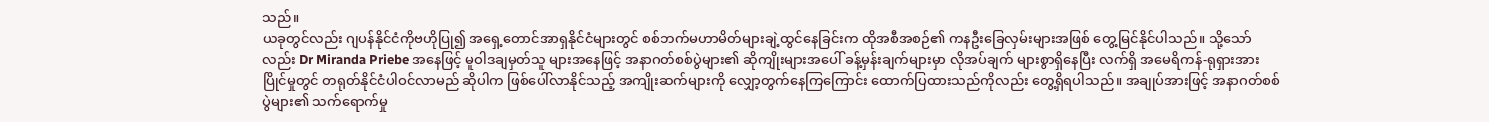သည်။
ယခုတွင်လည်း ဂျပန်နိုင်ငံကိုဗဟိုပြု၍ အရှေ့တောင်အာရှနိုင်ငံများတွင် စစ်ဘက်မဟာမိတ်များချဲ့ထွင်နေခြင်းက ထိုအစီအစဉ်၏ ကနဦးခြေလှမ်းများအဖြစ် တွေ့မြင်နိုင်ပါသည်။ သို့သော်လည်း Dr Miranda Priebe အနေဖြင့် မူဝါဒချမှတ်သူ များအနေဖြင့် အနာဂတ်စစ်ပွဲများ၏ ဆိုကျိုးများအပေါ် ခန့်မှန်းချက်များမှာ လိုအပ်ချက် များစွာရှိနေပြီး လက်ရှိ အမေရိကန်-ရုရှားအားပြိုင်မှုတွင် တရုတ်နိုင်ငံပါဝင်လာမည် ဆိုပါက ဖြစ်ပေါ်လာနိုင်သည့် အကျိုးဆက်များကို လျှော့တွက်နေကြကြောင်း ထောက်ပြထားသည်ကိုလည်း တွေ့ရှိရပါသည်။ အချုပ်အားဖြင့် အနာဂတ်စစ်ပွဲများ၏ သက်ရောက်မှု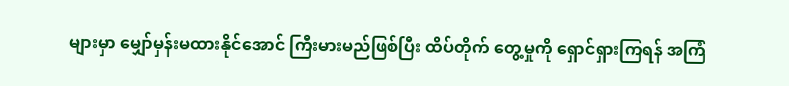များမှာ မျှော်မှန်းမထားနိုင်အောင် ကြီးမားမည်ဖြစ်ပြီး ထိပ်တိုက် တွေ့မှုကို ရှောင်ရှားကြရန် အကြံ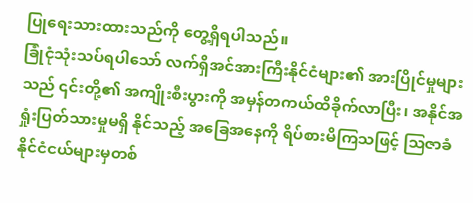ပြုရေးသားထားသည်ကို တွေ့ရှိရပါသည်။
ခြုံငုံသုံးသပ်ရပါသော် လက်ရှိအင်အားကြီးနိုင်ငံများ၏ အားပြိုင်မှုများသည် ၎င်းတို့၏ အကျိုးစီးပွားကို အမှန်တကယ်ထိခိုက်လာပြီး၊ အနိုင်အရှုံးပြတ်သားမှုမရှိ နိုင်သည့် အခြေအနေကို ရိပ်စားမိကြသဖြင့် ဩဇာခံနိုင်ငံငယ်များမှတစ်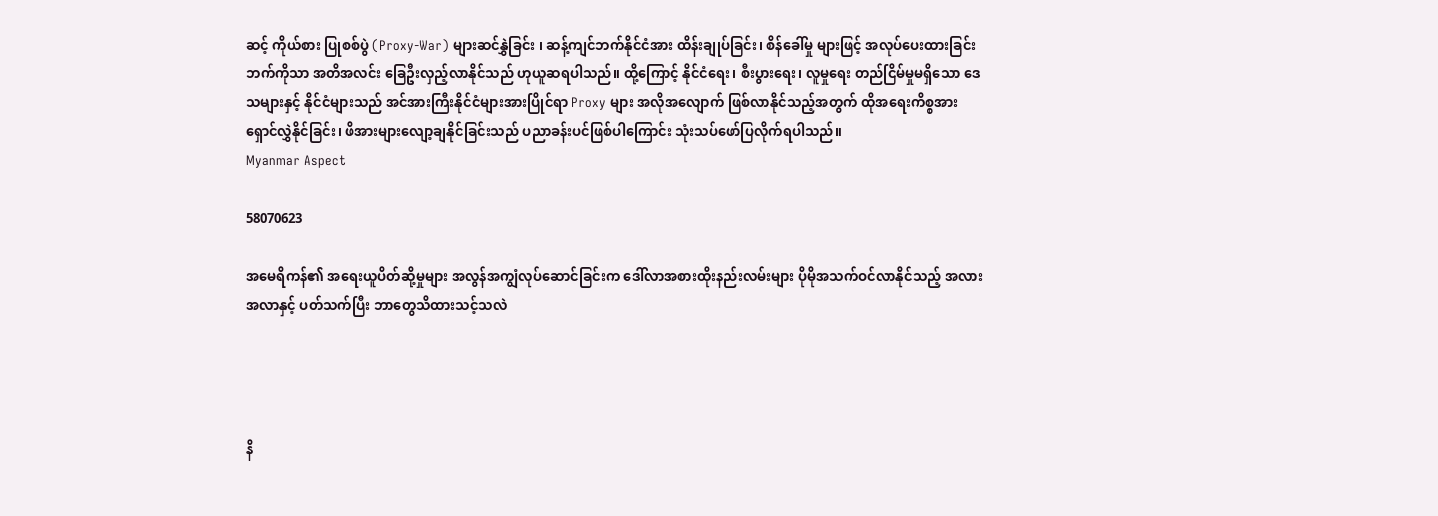ဆင့် ကိုယ်စား ပြုစစ်ပွဲ (Proxy-War) များဆင်နွှဲခြင်း ၊ ဆန့်ကျင်ဘက်နိုင်ငံအား ထိန်းချုပ်ခြင်း၊ စိန်ခေါ်မှု များဖြင့် အလုပ်ပေးထားခြင်းဘက်ကိုသာ အတိအလင်း ခြေဦးလှည့်လာနိုင်သည် ဟုယူဆရပါသည်။ ထို့ကြောင့် နိုင်ငံရေး၊ စီးပွားရေး၊ လူမှုရေး တည်ငြိမ်မှုမရှိသော ဒေသများနှင့် နိုင်ငံများသည် အင်အားကြီးနိုင်ငံများအားပြိုင်ရာ Proxy များ အလိုအလျောက် ဖြစ်လာနိုင်သည့်အတွက် ထိုအရေးကိစ္စအား ရှောင်လွှဲနိုင်ခြင်း၊ ဖိအားများလျော့ချနိုင်ခြင်းသည် ပညာခန်းပင်ဖြစ်ပါကြောင်း သုံးသပ်ဖော်ပြလိုက်ရပါသည်။
Myanmar Aspect

58070623

အမေရိကန်၏ အရေးယူပိတ်ဆို့မှုများ အလွန်အကျွံလုပ်ဆောင်ခြင်းက ဒေါ်လာအစားထိုးနည်းလမ်းများ ပိုမိုအသက်ဝင်လာနိုင်သည့် အလားအလာနှင့် ပတ်သက်ပြီး ဘာတွေသိထားသင့်သလဲ




နိ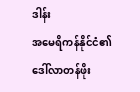ဒါန်း
အမေရိကန်နိုင်ငံ၏ ဒေါ်လာတန်ဖိုး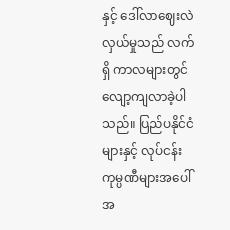နှင့် ဒေါ်လာဈေးလဲလှယ်မှုသည် လက်ရှိ ကာလများတွင် လျော့ကျလာခဲ့ပါသည်။ ပြည်ပနိုင်ငံများနှင့် လုပ်ငန်းကုမ္ပဏီများအပေါ် အ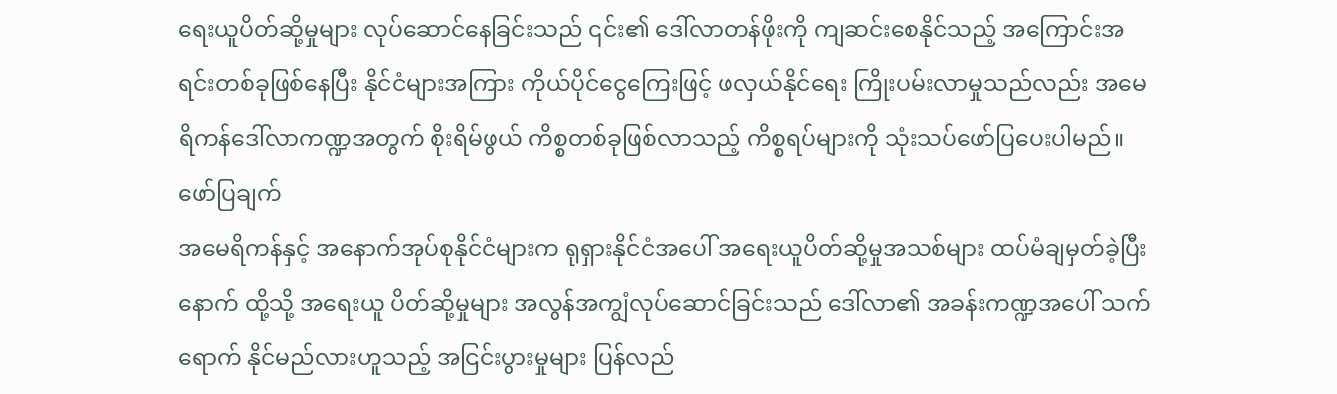ရေးယူပိတ်ဆို့မှုများ လုပ်ဆောင်နေခြင်းသည် ၎င်း၏ ဒေါ်လာတန်ဖိုးကို ကျဆင်းစေနိုင်သည့် အကြောင်းအရင်းတစ်ခုဖြစ်နေပြီး နိုင်ငံများအကြား ကိုယ်ပိုင်ငွေကြေးဖြင့် ဖလှယ်နိုင်ရေး ကြိုးပမ်းလာမှုသည်လည်း အမေရိကန်ဒေါ်လာကဏ္ဍအတွက် စိုးရိမ်ဖွယ် ကိစ္စတစ်ခုဖြစ်လာသည့် ကိစ္စရပ်များကို သုံးသပ်ဖော်ပြပေးပါမည်။
ဖော်ပြချက်
အမေရိကန်နှင့် အနောက်အုပ်စုနိုင်ငံများက ရုရှားနိုင်ငံအပေါ် အရေးယူပိတ်ဆို့မှုအသစ်များ ထပ်မံချမှတ်ခဲ့ပြီးနောက် ထို့သို့ အရေးယူ ပိတ်ဆို့မှုများ အလွန်အကျွံလုပ်ဆောင်ခြင်းသည် ဒေါ်လာ၏ အခန်းကဏ္ဍအပေါ် သက်ရောက် နိုင်မည်လားဟူသည့် အငြင်းပွားမှုများ ပြန်လည်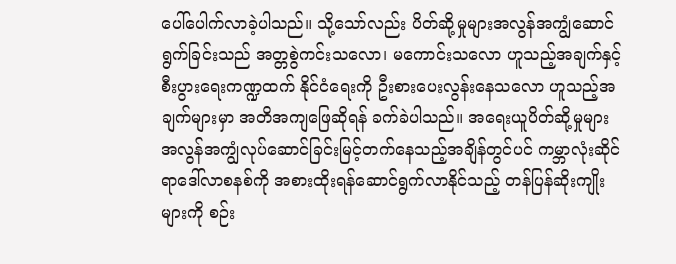ပေါ်ပေါက်လာခဲ့ပါသည်။ သို့သော်လည်း ပိတ်ဆို့မှုများအလွန်အကျွံဆောင်ရွက်ခြင်းသည် အတ္တစွဲကင်းသလော၊ မကောင်းသလော ဟူသည့်အချက်နှင့် စီးပွားရေးကဏ္ဍထက် နိုင်ငံရေးကို ဦးစားပေးလွန်းနေသလော ဟူသည့်အချက်များမှာ အတိအကျဖြေဆိုရန် ခက်ခဲပါသည်။ အရေးယူပိတ်ဆို့မှုများ အလွန်အကျွံလုပ်ဆောင်ခြင်းမြင့်တက်နေသည့်အချိန်တွင်ပင် ကမ္ဘာလုံးဆိုင်ရာဒေါ်လာစနစ်ကို အစားထိုးရန်ဆောင်ရွက်လာနိုင်သည့် တန်ပြန်ဆိုးကျိုးများကို စဉ်း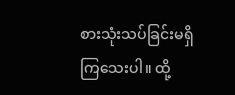စားသုံးသပ်ခြင်းမရှိကြသေးပါ။ ထို့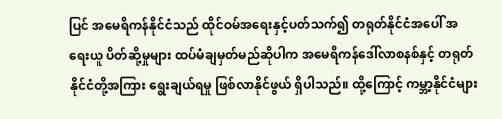ပြင် အမေရိကန်နိုင်ငံသည် ထိုင်ဝမ်အရေးနှင့်ပတ်သက်၍ တရုတ်နိုင်ငံအပေါ် အရေးယူ ပိတ်ဆို့မှုများ ထပ်မံချမှတ်မည်ဆိုပါက အမေရိကန်ဒေါ်လာစနစ်နှင့် တရုတ်နိုင်ငံတို့အကြား ရွေးချယ်ရမှု ဖြစ်လာနိုင်ဖွယ် ရှိပါသည်။ ထို့ကြောင့် ကမ္ဘာ့နိုင်ငံများ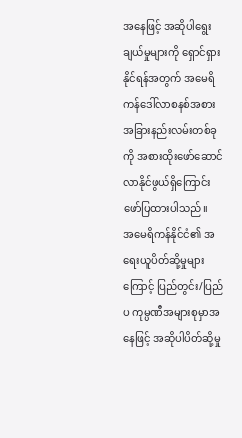အနေဖြင့် အဆိုပါရွေးချယ်မှုများကို ရှောင်ရှားနိုင်ရန်အတွက် အမေရိကန်ဒေါ်လာစနစ်အစား အခြားနည်းလမ်းတစ်ခုကို အစားထိုးဖော်ဆောင်လာနိုင်ဖွယ်ရှိကြောင်း ဖော်ပြထားပါသည်။
အမေရိကန်နိုင်ငံ၏ အရေးယူပိတ်ဆို့မှုများကြောင့် ပြည်တွင်း/ပြည်ပ ကုမ္ပဏီအများစုမှာအနေဖြင့် အဆိုပါပိတ်ဆို့မှု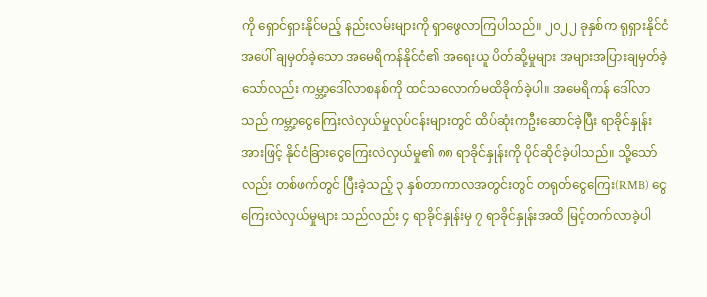ကို ရှောင်ရှားနိုင်မည့် နည်းလမ်းများကို ရှာဖွေလာကြပါသည်။ ၂၀၂၂ ခုနှစ်က ရုရှားနိုင်ငံအပေါ် ချမှတ်ခဲ့သော အမေရိကန်နိုင်ငံ၏ အရေးယူ ပိတ်ဆို့မှုများ အများအပြားချမှတ်ခဲ့သော်လည်း ကမ္ဘာ့ဒေါ်လာစနစ်ကို ထင်သလောက်မထိခိုက်ခဲ့ပါ။ အမေရိကန် ဒေါ်လာသည် ကမ္ဘာ့ငွေကြေးလဲလှယ်မှုလုပ်ငန်းများတွင် ထိပ်ဆုံးကဦးဆောင်ခဲ့ပြီး ရာခိုင်နှုန်း အားဖြင့် နိုင်ငံခြားငွေကြေးလဲလှယ်မှု၏ ၈၈ ရာခိုင်နှုန်းကို ပိုင်ဆိုင်ခဲ့ပါသည်။ သို့သော်လည်း တစ်ဖက်တွင် ပြီးခဲ့သည့် ၃ နှစ်တာကာလအတွင်းတွင် တရုတ်ငွေကြေး(RMB) ငွေကြေးလဲလှယ်မှုများ သည်လည်း ၄ ရာခိုင်နှုန်းမှ ၇ ရာခိုင်နှုန်းအထိ မြင့်တက်လာခဲ့ပါ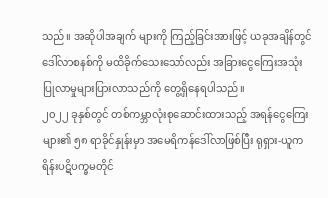သည်။ အဆိုပါအချက် များကို ကြည့်ခြင်းအားဖြင့် ယခုအချိန်တွင် ဒေါ်လာစနစ်ကို မထိခိုက်သေးသော်လည်း အခြားငွေကြေးအသုံးပြုလာမှုများပြားလာသည်ကို တွေ့ရှိနေရပါသည်။
၂၀၂၂ ခုနှစ်တွင် တစ်ကမ္ဘာလုံးစုဆောင်းထားသည့် အရန်ငွေကြေးများ၏ ၅၈ ရာခိုင်နှုန်းမှာ အမေရိကန်ဒေါ်လာဖြစ်ပြီး ရုရှား-ယူကရိန်းပဋိပက္ခမတိုင်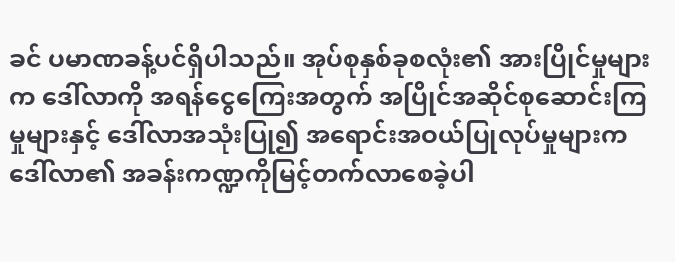ခင် ပမာဏခန့်ပင်ရှိပါသည်။ အုပ်စုနှစ်ခုစလုံး၏ အားပြိုင်မှုများက ဒေါ်လာကို အရန်ငွေကြေးအတွက် အပြိုင်အဆိုင်စုဆောင်းကြမှုများနှင့် ဒေါ်လာအသုံးပြု၍ အရောင်းအဝယ်ပြုလုပ်မှုများက ဒေါ်လာ၏ အခန်းကဏ္ဍကိုမြင့်တက်လာစေခဲ့ပါ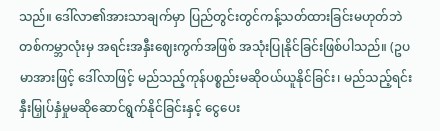သည်။ ဒေါ်လာ၏အားသာချက်မှာ ပြည်တွင်းတွင်ကန့်သတ်ထားခြင်းမဟုတ်ဘဲ တစ်ကမ္ဘာလုံးမှ အရင်းအနှီးဈေးကွက်အဖြစ် အသုံးပြုနိုင်ခြင်းဖြစ်ပါသည်။ (ဥပမာအားဖြင့် ဒေါ်လာဖြင့် မည်သည့်ကုန်ပစ္စည်းမဆိုဝယ်ယူနိုင်ခြင်း၊ မည်သည့်ရင်းနှီးမြှုပ်နှံမှုမဆိုဆောင်ရွက်နိုင်ခြင်းနှင့် ငွေပေး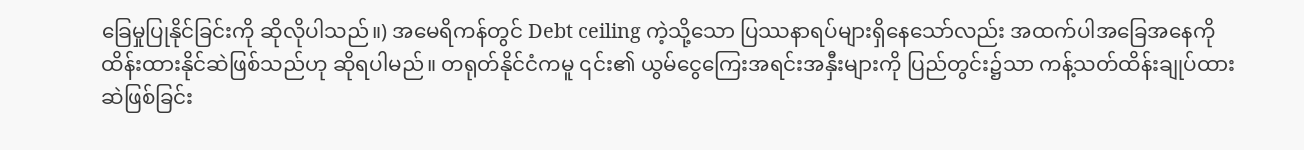ခြေမှုပြုနိုင်ခြင်းကို ဆိုလိုပါသည်။) အမေရိကန်တွင် Debt ceiling ကဲ့သို့သော ပြဿနာရပ်များရှိနေသော်လည်း အထက်ပါအခြေအနေကို ထိန်းထားနိုင်ဆဲဖြစ်သည်ဟု ဆိုရပါမည်။ တရုတ်နိုင်ငံကမူ ၎င်း၏ ယွမ်ငွေကြေးအရင်းအနှီးများကို ပြည်တွင်း၌သာ ကန့်သတ်ထိန်းချုပ်ထားဆဲဖြစ်ခြင်း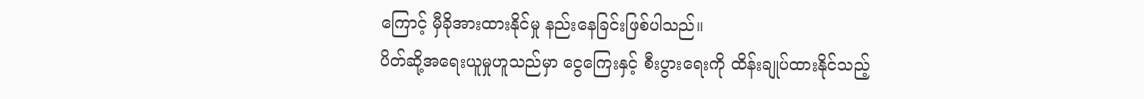ကြောင့် မှီခိုအားထားနိုင်မှု နည်းနေခြင်းဖြစ်ပါသည်။
ပိတ်ဆို့အရေးယူမှုဟူသည်မှာ ငွေကြေးနှင့် စီးပွားရေးကို ထိန်းချုပ်ထားနိုင်သည့်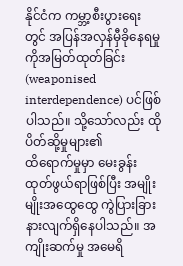နိုင်ငံက ကမ္ဘာ့စီးပွားရေးတွင် အပြန်အလှန်မှီခိုနေရမှုကိုအမြတ်ထုတ်ခြင်း (weaponised interdependence) ပင်ဖြစ်ပါသည်။ သို့သော်လည်း ထိုပိတ်ဆို့မှုများ၏
ထိရောက်မှုမှာ မေးခွန်းထုတ်ဖွယ်ရာဖြစ်ပြီး အမျိုးမျိုးအထွေထွေ ကွဲပြားခြားနားလျက်ရှိနေပါသည်။ အကျိုးဆက်မှု အမေရိ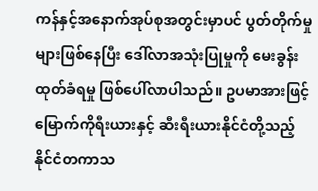ကန်နှင့်အနောက်အုပ်စုအတွင်းမှာပင် ပွတ်တိုက်မှုများဖြစ်နေပြီး ဒေါ်လာအသုံးပြုမှုကို မေးခွန်းထုတ်ခံရမှု ဖြစ်ပေါ်လာပါသည်။ ဥပမာအားဖြင့် မြောက်ကိုရီးယားနှင့် ဆီးရီးယားနိုင်ငံတို့သည့် နိုင်ငံတကာသ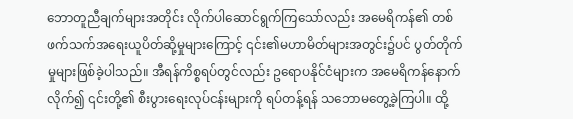ဘောတူညီချက်များအတိုင်း လိုက်ပါဆောင်ရွက်ကြသော်လည်း အမေရိကန်၏ တစ်ဖက်သက်အရေးယူပိတ်ဆို့မှုများကြောင့် ၎င်း၏မဟာမိတ်များအတွင်း၌ပင် ပွတ်တိုက်မှုများဖြစ်ခဲ့ပါသည်။ အီရန်ကိစ္စရပ်တွင်လည်း ဥရောပနိုင်ငံများက အမေရိကန်နောက်လိုက်၍ ၎င်းတို့၏ စီးပွားရေးလုပ်ငန်းများကို ရပ်တန့်ရန် သဘောမတွေ့ခဲ့ကြပါ။ ထို့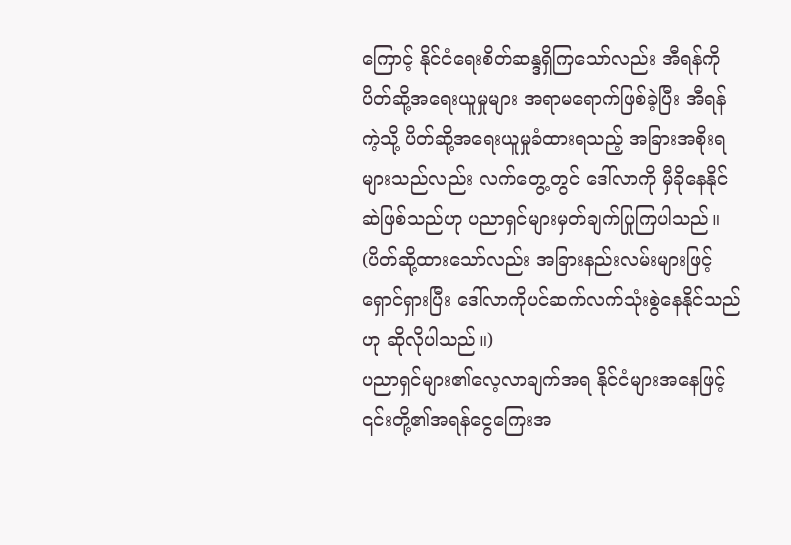ကြောင့် နိုင်ငံရေးစိတ်ဆန္ဒရှိကြသော်လည်း အီရန်ကို ပိတ်ဆို့အရေးယူမှုများ အရာမရောက်ဖြစ်ခဲ့ပြီး အီရန်ကဲ့သို့ ပိတ်ဆို့အရေးယူမှုခံထားရသည့် အခြားအစိုးရများသည်လည်း လက်တွေ့တွင် ဒေါ်လာကို မှီခိုနေနိုင်ဆဲဖြစ်သည်ဟု ပညာရှင်များမှတ်ချက်ပြုကြပါသည်။ (ပိတ်ဆို့ထားသော်လည်း အခြားနည်းလမ်းများဖြင့် ရှောင်ရှားပြီး ဒေါ်လာကိုပင်ဆက်လက်သုံးစွဲနေနိုင်သည်ဟု ဆိုလိုပါသည်။)
ပညာရှင်များ၏လေ့လာချက်အရ နိုင်ငံများအနေဖြင့် ၎င်းတို့၏အရန်ငွေကြေးအ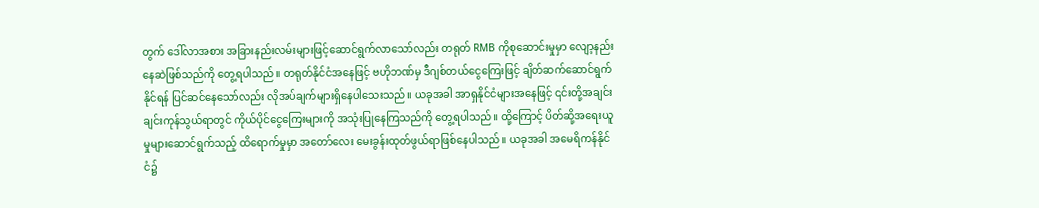တွက် ဒေါ်လာအစား အခြားနည်းလမ်းများဖြင့်ဆောင်ရွက်လာသော်လည်း တရုတ် RMB ကိုစုဆောင်းမှုမှာ လျော့နည်းနေဆဲဖြစ်သည်ကို တွေ့ရပါသည်။ တရုတ်နိုင်ငံအနေဖြင့် ဗဟိုဘဏ်မှ ဒီဂျစ်တယ်ငွေကြေးဖြင့် ချိတ်ဆက်ဆောင်ရွက်နိုင်ရန် ပြင်ဆင်နေသော်လည်း လိုအပ်ချက်များရှိနေပါသေးသည်။ ယခုအခါ အာရှနိုင်ငံများအနေဖြင့် ၎င်းတို့အချင်းချင်းကုန်သွယ်ရာတွင် ကိုယ်ပိုင်ငွေကြေးများကို အသုံးပြုနေကြသည်ကို တွေ့ရပါသည်။ ထို့ကြောင့် ပိတ်ဆို့အရေးယူမှုများဆောင်ရွက်သည့် ထိရောက်မှုမှာ အတော်လေး မေးခွန်းထုတ်ဖွယ်ရာဖြစ်နေပါသည်။ ယခုအခါ အမေရိကန်နိုင်ငံ၌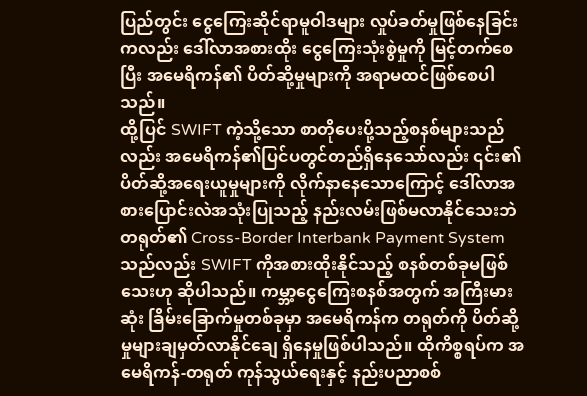ပြည်တွင်း ငွေကြေးဆိုင်ရာမူဝါဒများ လှုပ်ခတ်မှုဖြစ်နေခြင်းကလည်း ဒေါ်လာအစားထိုး ငွေကြေးသုံးစွဲမှုကို မြင့်တက်စေပြီး အမေရိကန်၏ ပိတ်ဆို့မှုများကို အရာမထင်ဖြစ်စေပါသည်။
ထို့ပြင် SWIFT ကဲ့သို့သော စာတိုပေးပို့သည့်စနစ်များသည်လည်း အမေရိကန်၏ပြင်ပတွင်တည်ရှိနေသော်လည်း ၎င်း၏ပိတ်ဆို့အရေးယူမှုများကို လိုက်နာနေသောကြောင့် ဒေါ်လာအစားပြောင်းလဲအသုံးပြုသည့် နည်းလမ်းဖြစ်မလာနိုင်သေးဘဲ တရုတ်၏ Cross-Border Interbank Payment System သည်လည်း SWIFT ကိုအစားထိုးနိုင်သည့် စနစ်တစ်ခုမဖြစ်သေးဟု ဆိုပါသည်။ ကမ္ဘာ့ငွေကြေးစနစ်အတွက် အကြီးမားဆုံး ခြိမ်းခြောက်မှုတစ်ခုမှာ အမေရိကန်က တရုတ်ကို ပိတ်ဆို့မှုများချမှတ်လာနိုင်ချေ ရှိနေမှုဖြစ်ပါသည်။ ထိုကိစ္စရပ်က အမေရိကန်-တရုတ် ကုန်သွယ်ရေးနှင့် နည်းပညာစစ်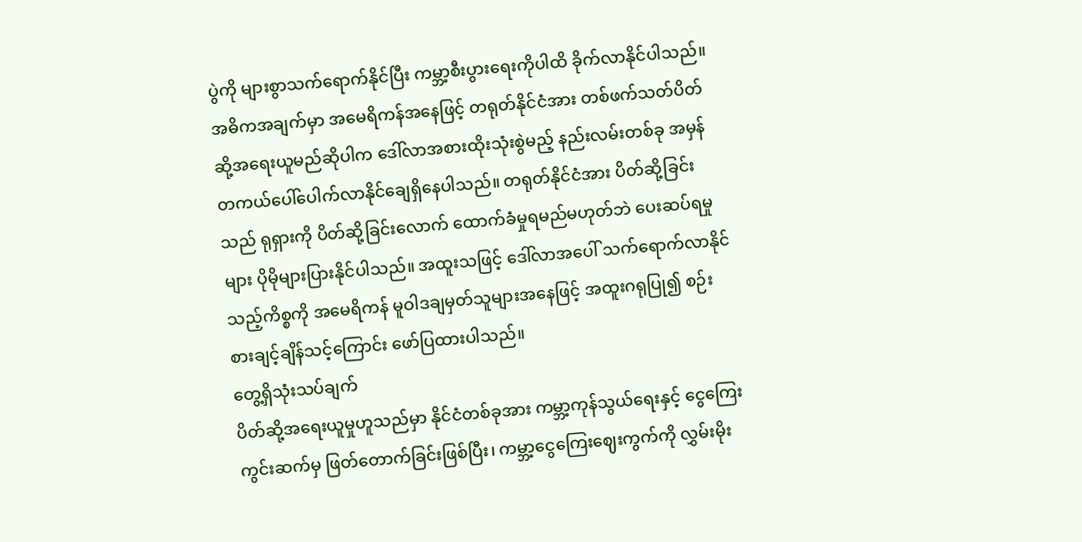ပွဲကို များစွာသက်ရောက်နိုင်ပြီး ကမ္ဘာ့စီးပွားရေးကိုပါထိ ခိုက်လာနိုင်ပါသည်။ အဓိကအချက်မှာ အမေရိကန်အနေဖြင့် တရုတ်နိုင်ငံအား တစ်ဖက်သတ်ပိတ်ဆို့အရေးယူမည်ဆိုပါက ဒေါ်လာအစားထိုးသုံးစွဲမည့် နည်းလမ်းတစ်ခု အမှန်တကယ်ပေါ်ပေါက်လာနိုင်ချေရှိနေပါသည်။ တရုတ်နိုင်ငံအား ပိတ်ဆို့ခြင်းသည် ရုရှားကို ပိတ်ဆို့ခြင်းလောက် ထောက်ခံမှုရမည်မဟုတ်ဘဲ ပေးဆပ်ရမှုများ ပိုမိုများပြားနိုင်ပါသည်။ အထူးသဖြင့် ဒေါ်လာအပေါ် သက်ရောက်လာနိုင်သည့်ကိစ္စကို အမေရိကန် မူဝါဒချမှတ်သူများအနေဖြင့် အထူးဂရုပြု၍ စဉ်းစားချင့်ချိန်သင့်ကြောင်း ဖော်ပြထားပါသည်။
တွေ့ရှိသုံးသပ်ချက်
ပိတ်ဆို့အရေးယူမှုဟူသည်မှာ နိုင်ငံတစ်ခုအား ကမ္ဘာ့ကုန်သွယ်ရေးနှင့် ငွေကြေးကွင်းဆက်မှ ဖြတ်တောက်ခြင်းဖြစ်ပြီး၊ ကမ္ဘာ့ငွေကြေးဈေးကွက်ကို လွှမ်းမိုး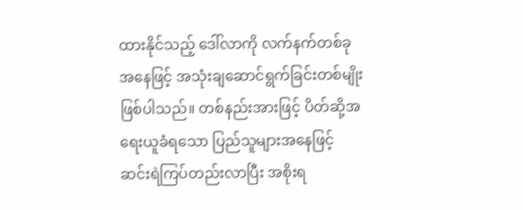ထားနိုင်သည့် ဒေါ်လာကို လက်နက်တစ်ခုအနေဖြင့် အသုံးချဆောင်ရွက်ခြင်းတစ်မျိုး ဖြစ်ပါသည်။ တစ်နည်းအားဖြင့် ပိတ်ဆို့အရေးယူခံရသော ပြည်သူများအနေဖြင့် ဆင်းရဲကြပ်တည်းလာပြီး အစိုးရ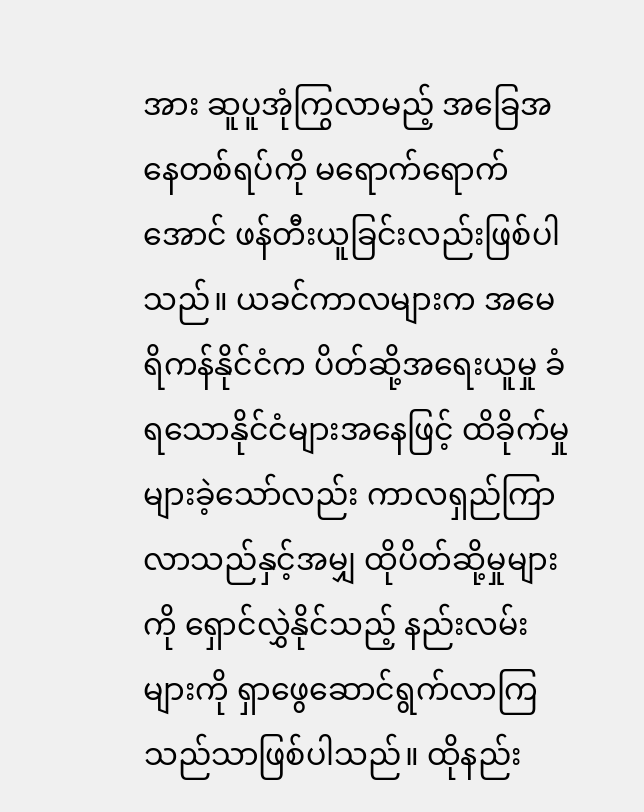အား ဆူပူအုံကြွလာမည့် အခြေအနေတစ်ရပ်ကို မရောက်ရောက်အောင် ဖန်တီးယူခြင်းလည်းဖြစ်ပါသည်။ ယခင်ကာလများက အမေရိကန်နိုင်ငံက ပိတ်ဆို့အရေးယူမှု ခံရသောနိုင်ငံများအနေဖြင့် ထိခိုက်မှုများခဲ့သော်လည်း ကာလရှည်ကြာလာသည်နှင့်အမျှ ထိုပိတ်ဆို့မှုများကို ရှောင်လွှဲနိုင်သည့် နည်းလမ်းများကို ရှာဖွေဆောင်ရွက်လာကြသည်သာဖြစ်ပါသည်။ ထိုနည်း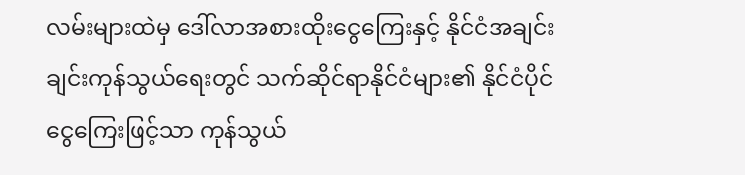လမ်းများထဲမှ ဒေါ်လာအစားထိုးငွေကြေးနှင့် နိုင်ငံအချင်းချင်းကုန်သွယ်ရေးတွင် သက်ဆိုင်ရာနိုင်ငံများ၏ နိုင်ငံပိုင်ငွေကြေးဖြင့်သာ ကုန်သွယ်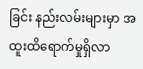ခြင်း နည်းလမ်းများမှာ အထူးထိရောက်မှုရှိလာ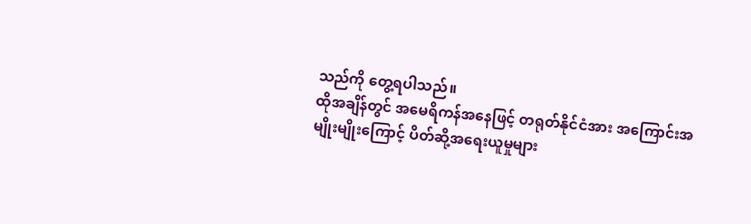သည်ကို တွေ့ရပါသည်။
ထိုအချိန်တွင် အမေရိကန်အနေဖြင့် တရုတ်နိုင်ငံအား အကြောင်းအမျိုးမျိုးကြောင့် ပိတ်ဆို့အရေးယူမှုများ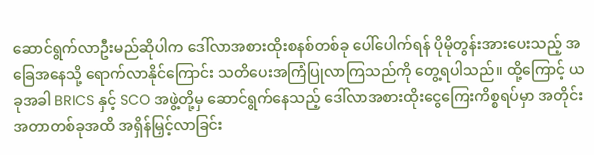ဆောင်ရွက်လာဦးမည်ဆိုပါက ဒေါ်လာအစားထိုးစနစ်တစ်ခု ပေါ်ပေါက်ရန် ပိုမိုတွန်းအားပေးသည့် အခြေအနေသို့ ရောက်လာနိုင်ကြောင်း သတိပေးအကြံပြုလာကြသည်ကို တွေ့ရပါသည်။ ထို့ကြောင့် ယခုအခါ BRICS နှင့် SCO အဖွဲ့တို့မှ ဆောင်ရွက်နေသည့် ဒေါ်လာအစားထိုးငွေကြေးကိစ္စရပ်မှာ အတိုင်းအတာတစ်ခုအထိ အရှိန်မြှင့်လာခြင်း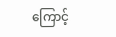ကြောင့်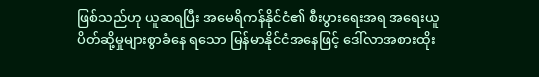ဖြစ်သည်ဟု ယူဆရပြီး အမေရိကန်နိုင်ငံ၏ စီးပွားရေးအရ အရေးယူပိတ်ဆို့မှုများစွာခံနေ ရသော မြန်မာနိုင်ငံအနေဖြင့် ဒေါ်လာအစားထိုး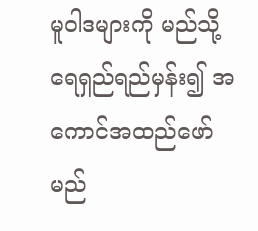မူဝါဒများကို မည်သို့ရေရှည်ရည်မှန်း၍ အကောင်အထည်ဖော်မည်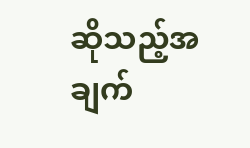ဆိုသည့်အချက်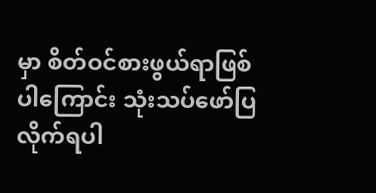မှာ စိတ်ဝင်စားဖွယ်ရာဖြစ်ပါကြောင်း သုံးသပ်ဖော်ပြလိုက်ရပါ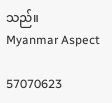သည်။
Myanmar Aspect

57070623